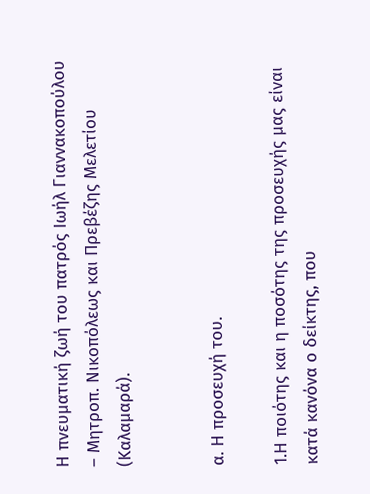Η πνευματική ζωή του πατρός Ιωήλ Γιαννακοπούλου – Μητροπ. Νικοπόλεως και Πρεβέζης Μελετίου (Καλαμαρά).


α. Η προσευχή του.

1.Η ποιότης και η ποσότης της προσευχής μας είναι κατά κανόνα ο δείκτης, που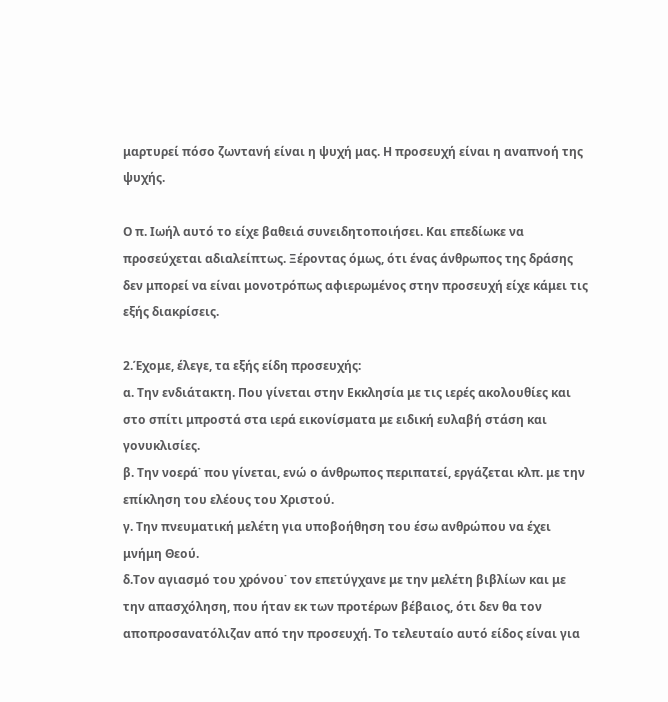μαρτυρεί πόσο ζωντανή είναι η ψυχή μας. Η προσευχή είναι η αναπνοή της ψυχής.

Ο π. Ιωήλ αυτό το είχε βαθειά συνειδητοποιήσει. Και επεδίωκε να προσεύχεται αδιαλείπτως. Ξέροντας όμως, ότι ένας άνθρωπος της δράσης δεν μπορεί να είναι μονοτρόπως αφιερωμένος στην προσευχή είχε κάμει τις εξής διακρίσεις.

2.Έχομε, έλεγε, τα εξής είδη προσευχής:
α. Την ενδιάτακτη. Που γίνεται στην Εκκλησία με τις ιερές ακολουθίες και στο σπίτι μπροστά στα ιερά εικονίσματα με ειδική ευλαβή στάση και γονυκλισίες.
β. Την νοερά˙ που γίνεται, ενώ ο άνθρωπος περιπατεί, εργάζεται κλπ. με την επίκληση του ελέους του Χριστού.
γ. Την πνευματική μελέτη για υποβοήθηση του έσω ανθρώπου να έχει μνήμη Θεού.
δ.Τον αγιασμό του χρόνου˙ τον επετύγχανε με την μελέτη βιβλίων και με την απασχόληση, που ήταν εκ των προτέρων βέβαιος, ότι δεν θα τον αποπροσανατόλιζαν από την προσευχή. Το τελευταίο αυτό είδος είναι για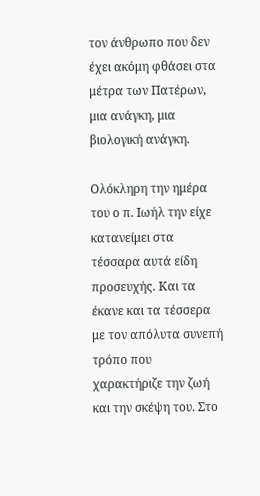τον άνθρωπο που δεν έχει ακόμη φθάσει στα μέτρα των Πατέρων, μια ανάγκη, μια βιολογική ανάγκη.

Ολόκληρη την ημέρα του ο π. Ιωήλ την είχε κατανείμει στα τέσσαρα αυτά είδη προσευχής. Και τα έκανε και τα τέσσερα με τον απόλυτα συνεπή τρόπο που χαρακτήριζε την ζωή και την σκέψη του. Στο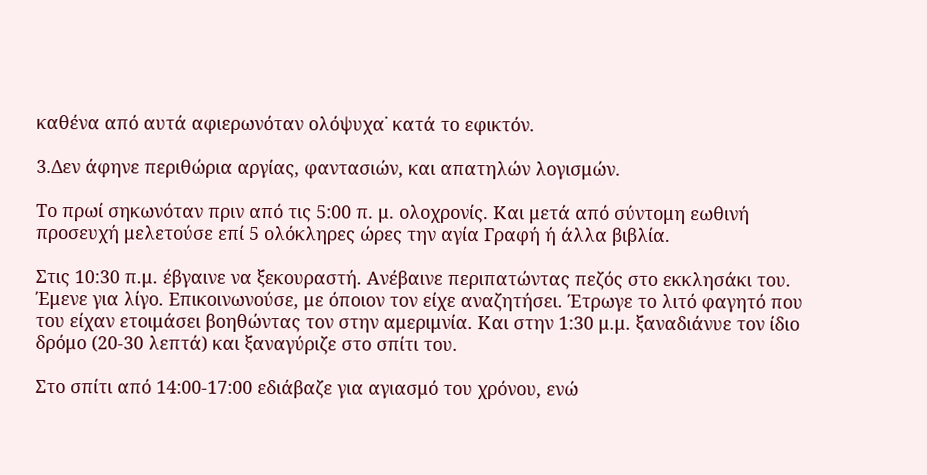καθένα από αυτά αφιερωνόταν ολόψυχα˙ κατά το εφικτόν.

3.Δεν άφηνε περιθώρια αργίας, φαντασιών, και απατηλών λογισμών.

Το πρωί σηκωνόταν πριν από τις 5:00 π. μ. ολοχρονίς. Και μετά από σύντομη εωθινή προσευχή μελετούσε επί 5 ολόκληρες ώρες την αγία Γραφή ή άλλα βιβλία.

Στις 10:30 π.μ. έβγαινε να ξεκουραστή. Ανέβαινε περιπατώντας πεζός στο εκκλησάκι του. Έμενε για λίγο. Επικοινωνούσε, με όποιον τον είχε αναζητήσει. Έτρωγε το λιτό φαγητό που του είχαν ετοιμάσει βοηθώντας τον στην αμεριμνία. Και στην 1:30 μ.μ. ξαναδιάνυε τον ίδιο δρόμο (20-30 λεπτά) και ξαναγύριζε στο σπίτι του.

Στο σπίτι από 14:00-17:00 εδιάβαζε για αγιασμό του χρόνου, ενώ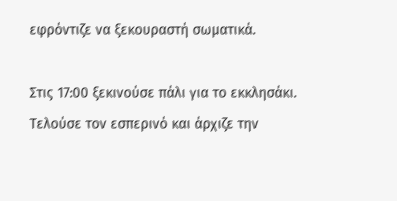εφρόντιζε να ξεκουραστή σωματικά.

Στις 17:00 ξεκινούσε πάλι για το εκκλησάκι. Τελούσε τον εσπερινό και άρχιζε την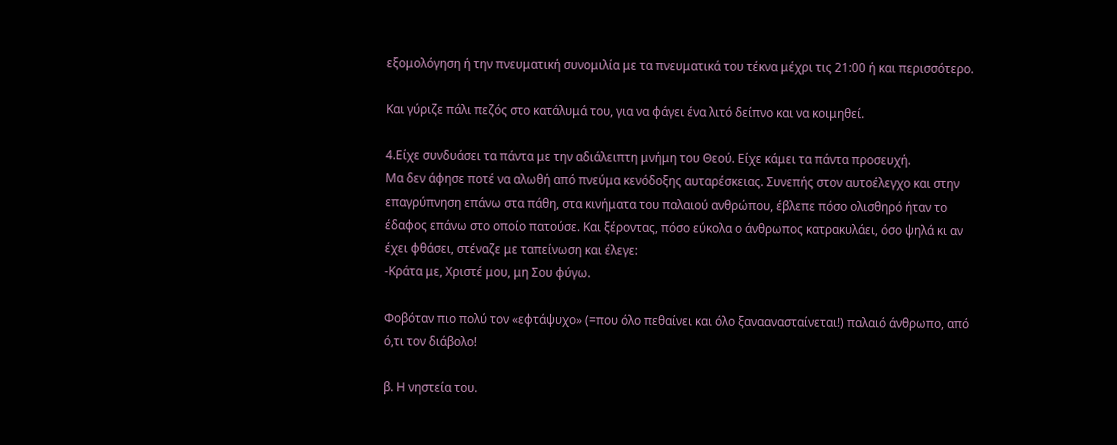εξομολόγηση ή την πνευματική συνομιλία με τα πνευματικά του τέκνα μέχρι τις 21:00 ή και περισσότερο.

Και γύριζε πάλι πεζός στο κατάλυμά του, για να φάγει ένα λιτό δείπνο και να κοιμηθεί.

4.Είχε συνδυάσει τα πάντα με την αδιάλειπτη μνήμη του Θεού. Είχε κάμει τα πάντα προσευχή.
Μα δεν άφησε ποτέ να αλωθή από πνεύμα κενόδοξης αυταρέσκειας. Συνεπής στον αυτοέλεγχο και στην επαγρύπνηση επάνω στα πάθη, στα κινήματα του παλαιού ανθρώπου, έβλεπε πόσο ολισθηρό ήταν το έδαφος επάνω στο οποίο πατούσε. Και ξέροντας, πόσο εύκολα ο άνθρωπος κατρακυλάει, όσο ψηλά κι αν έχει φθάσει, στέναζε με ταπείνωση και έλεγε:
-Κράτα με, Χριστέ μου, μη Σου φύγω.

Φοβόταν πιο πολύ τον «εφτάψυχο» (=που όλο πεθαίνει και όλο ξαναανασταίνεται!) παλαιό άνθρωπο, από ό,τι τον διάβολο!

β. Η νηστεία του.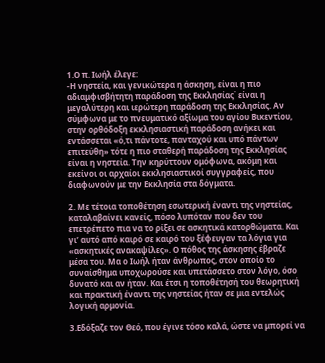1.Ο π. Ιωήλ έλεγε:
-Η νηστεία, και γενικώτερα η άσκηση, είναι η πιο αδιαμφισβήτητη παράδοση της Εκκλησίας˙ είναι η μεγαλύτερη και ιερώτερη παράδοση της Εκκλησίας. Αν σύμφωνα με το πνευματικό αξίωμα του αγίου Βικεντίου, στην ορθόδοξη εκκλησιαστική παράδοση ανήκει και εντάσσεται «ό,τι πάντοτε, πανταχού και υπό πάντων επιτεύθη» τότε η πιο σταθερή παράδοση της Εκκλησίας είναι η νηστεία. Την κηρύττουν ομόφωνα, ακόμη και εκείνοι οι αρχαίοι εκκλησιαστικοί συγγραφείς, που διαφωνούν με την Εκκλησία στα δόγματα.

2. Με τέτοια τοποθέτηση εσωτερική έναντι της νηστείας, καταλαβαίνει κανείς, πόσο λυπόταν που δεν του επετρέπετο πια να το ρίξει σε ασκητικά κατορθώματα. Και γι’ αυτό από καιρό σε καιρό του ξέφευγαν τα λόγια για «ασκητικές ανακαψίλες». Ο πόθος της άσκησης έβραζε μέσα του. Μα ο Ιωήλ ήταν άνθρωπος, στον οποίο το συναίσθημα υποχωρούσε και υπετάσσετο στον λόγο, όσο δυνατό και αν ήταν. Και έτσι η τοποθέτησή του θεωρητική και πρακτική έναντι της νηστείας ήταν σε μια εντελώς λογική αρμονία.

3.Εδόξαζε τον Θεό, που έγινε τόσο καλά, ώστε να μπορεί να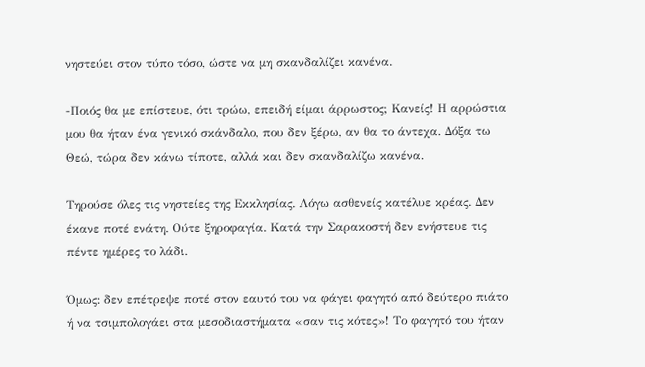νηστεύει στον τύπο τόσο, ώστε να μη σκανδαλίζει κανένα.

-Ποιός θα με επίστευε, ότι τρώω, επειδή είμαι άρρωστος; Κανείς! Η αρρώστια μου θα ήταν ένα γενικό σκάνδαλο, που δεν ξέρω, αν θα το άντεχα. Δόξα τω Θεώ, τώρα δεν κάνω τίποτε, αλλά και δεν σκανδαλίζω κανένα.

Τηρούσε όλες τις νηστείες της Εκκλησίας. Λόγω ασθενείς κατέλυε κρέας. Δεν έκανε ποτέ ενάτη. Ούτε ξηροφαγία. Κατά την Σαρακοστή δεν ενήστευε τις πέντε ημέρες το λάδι.

Όμως: δεν επέτρεψε ποτέ στον εαυτό του να φάγει φαγητό από δεύτερο πιάτο ή να τσιμπολογάει στα μεσοδιαστήματα «σαν τις κότες»! Το φαγητό του ήταν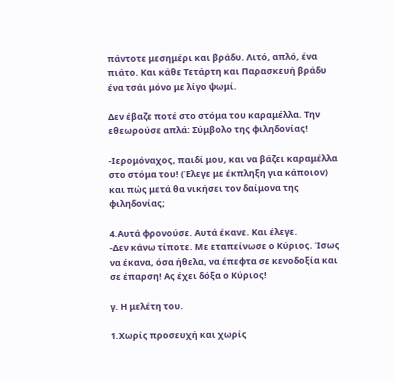πάντοτε μεσημέρι και βράδυ. Λιτό, απλό, ένα πιάτο. Και κάθε Τετάρτη και Παρασκευή βράδυ ένα τσάι μόνο με λίγο ψωμί.

Δεν έβαζε ποτέ στο στόμα του καραμέλλα. Την εθεωρούσε απλά: Σύμβολο της φιληδονίας!

-Ιερομόναχος, παιδί μου, και να βάζει καραμέλλα στο στόμα του! (Έλεγε με έκπληξη για κάποιον) και πώς μετά θα νικήσει τον δαίμονα της φιληδονίας;

4.Αυτά φρονούσε. Αυτά έκανε. Και έλεγε.
-Δεν κάνω τίποτε. Με εταπείνωσε ο Κύριος. Ίσως να έκανα, όσα ήθελα, να έπεφτα σε κενοδοξία και σε έπαρση! Ας έχει δόξα ο Κύριος!

γ. Η μελέτη του.

1.Χωρίς προσευχή και χωρίς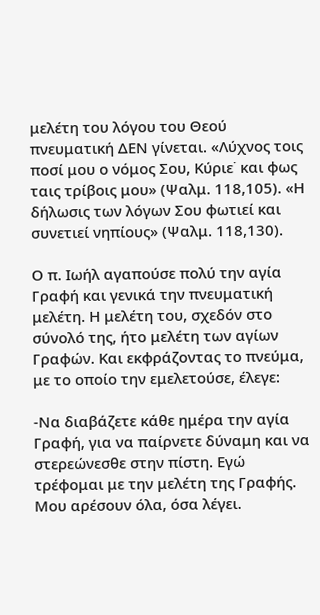μελέτη του λόγου του Θεού πνευματική ΔΕΝ γίνεται. «Λύχνος τοις ποσί μου ο νόμος Σου, Κύριε˙ και φως ταις τρίβοις μου» (Ψαλμ. 118,105). «Η δήλωσις των λόγων Σου φωτιεί και συνετιεί νηπίους» (Ψαλμ. 118,130).

Ο π. Ιωήλ αγαπούσε πολύ την αγία Γραφή και γενικά την πνευματική μελέτη. Η μελέτη του, σχεδόν στο σύνολό της, ήτο μελέτη των αγίων Γραφών. Και εκφράζοντας το πνεύμα, με το οποίο την εμελετούσε, έλεγε:

-Να διαβάζετε κάθε ημέρα την αγία Γραφή, για να παίρνετε δύναμη και να στερεώνεσθε στην πίστη. Εγώ τρέφομαι με την μελέτη της Γραφής. Μου αρέσουν όλα, όσα λέγει.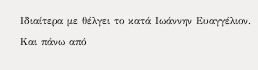Ιδιαίτερα με θέλγει το κατά Ιωάννην Ευαγγέλιον. Και πάνω από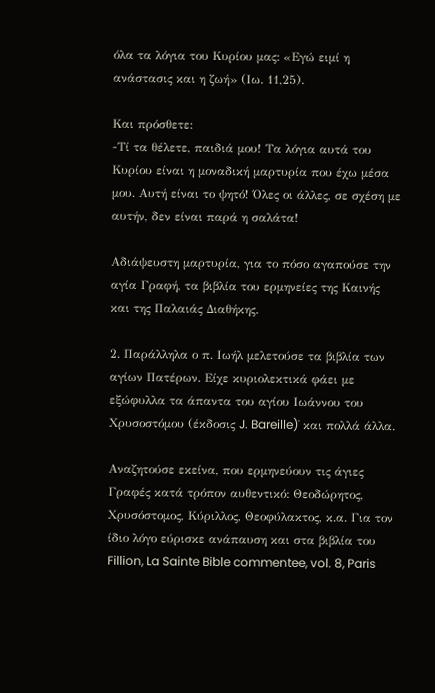όλα τα λόγια του Κυρίου μας: «Εγώ ειμί η ανάστασις και η ζωή» (Ιω. 11,25).

Και πρόσθετε:
-Τί τα θέλετε, παιδιά μου! Τα λόγια αυτά του Κυρίου είναι η μοναδική μαρτυρία που έχω μέσα μου. Αυτή είναι το ψητό! Όλες οι άλλες, σε σχέση με αυτήν, δεν είναι παρά η σαλάτα!

Αδιάψευστη μαρτυρία, για το πόσο αγαπούσε την αγία Γραφή, τα βιβλία του ερμηνείες της Καινής και της Παλαιάς Διαθήκης.

2. Παράλληλα ο π. Ιωήλ μελετούσε τα βιβλία των αγίων Πατέρων. Είχε κυριολεκτικά φάει με εξώφυλλα τα άπαντα του αγίου Ιωάννου του Χρυσοστόμου (έκδοσις J. Bareille)˙ και πολλά άλλα.

Αναζητούσε εκείνα, που ερμηνεύουν τις άγιες Γραφές κατά τρόπον αυθεντικό: Θεοδώρητος, Χρυσόστομος, Κύριλλος, Θεοφύλακτος, κ.α. Για τον ίδιο λόγο εύρισκε ανάπαυση και στα βιβλία του Fillion, La Sainte Bible commentee, vol. 8, Paris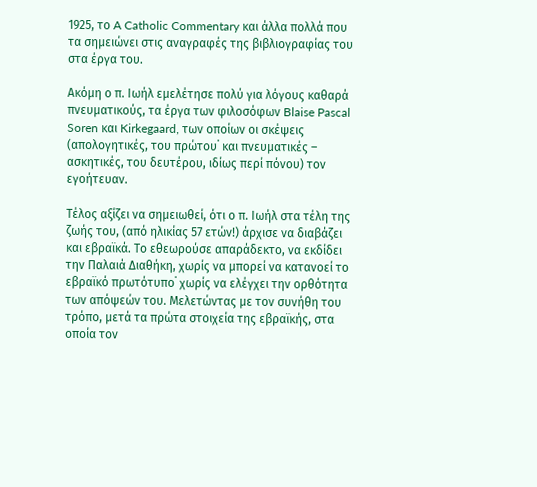1925, το A Catholic Commentary και άλλα πολλά που τα σημειώνει στις αναγραφές της βιβλιογραφίας του στα έργα του.

Ακόμη ο π. Ιωήλ εμελέτησε πολύ για λόγους καθαρά πνευματικούς, τα έργα των φιλοσόφων Blaise Pascal Soren και Kirkegaard, των οποίων οι σκέψεις (απολογητικές, του πρώτου˙ και πνευματικές – ασκητικές, του δευτέρου, ιδίως περί πόνου) τον εγοήτευαν.

Τέλος αξίζει να σημειωθεί, ότι ο π. Ιωήλ στα τέλη της ζωής του, (από ηλικίας 57 ετών!) άρχισε να διαβάζει και εβραϊκά. Το εθεωρούσε απαράδεκτο, να εκδίδει την Παλαιά Διαθήκη, χωρίς να μπορεί να κατανοεί το εβραϊκό πρωτότυπο˙ χωρίς να ελέγχει την ορθότητα των απόψεών του. Μελετώντας με τον συνήθη του τρόπο, μετά τα πρώτα στοιχεία της εβραϊκής, στα οποία τον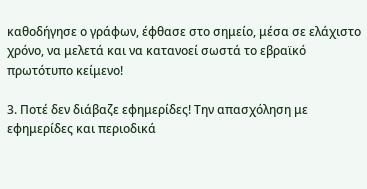καθοδήγησε ο γράφων, έφθασε στο σημείο, μέσα σε ελάχιστο χρόνο, να μελετά και να κατανοεί σωστά το εβραϊκό πρωτότυπο κείμενο!

3. Ποτέ δεν διάβαζε εφημερίδες! Την απασχόληση με εφημερίδες και περιοδικά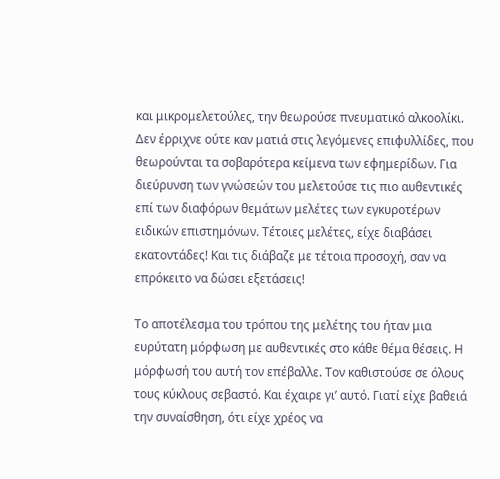και μικρομελετούλες, την θεωρούσε πνευματικό αλκοολίκι. Δεν έρριχνε ούτε καν ματιά στις λεγόμενες επιφυλλίδες, που θεωρούνται τα σοβαρότερα κείμενα των εφημερίδων. Για διεύρυνση των γνώσεών του μελετούσε τις πιο αυθεντικές επί των διαφόρων θεμάτων μελέτες των εγκυροτέρων ειδικών επιστημόνων. Τέτοιες μελέτες, είχε διαβάσει εκατοντάδες! Και τις διάβαζε με τέτοια προσοχή, σαν να επρόκειτο να δώσει εξετάσεις!

Το αποτέλεσμα του τρόπου της μελέτης του ήταν μια ευρύτατη μόρφωση με αυθεντικές στο κάθε θέμα θέσεις. Η μόρφωσή του αυτή τον επέβαλλε. Τον καθιστούσε σε όλους τους κύκλους σεβαστό. Και έχαιρε γι’ αυτό. Γιατί είχε βαθειά την συναίσθηση, ότι είχε χρέος να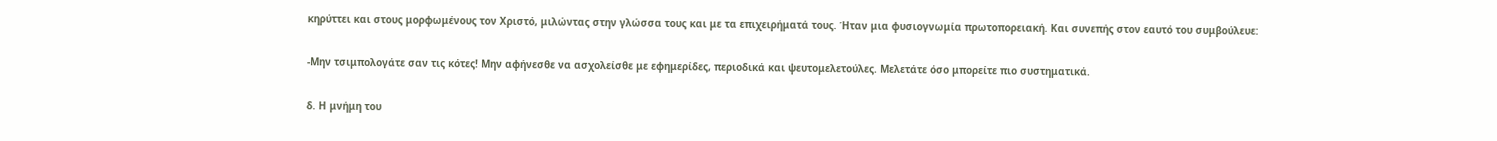κηρύττει και στους μορφωμένους τον Χριστό, μιλώντας στην γλώσσα τους και με τα επιχειρήματά τους. Ήταν μια φυσιογνωμία πρωτοπορειακή. Και συνεπής στον εαυτό του συμβούλευε:

-Μην τσιμπολογάτε σαν τις κότες! Μην αφήνεσθε να ασχολείσθε με εφημερίδες, περιοδικά και ψευτομελετούλες. Μελετάτε όσο μπορείτε πιο συστηματικά.

δ. Η μνήμη του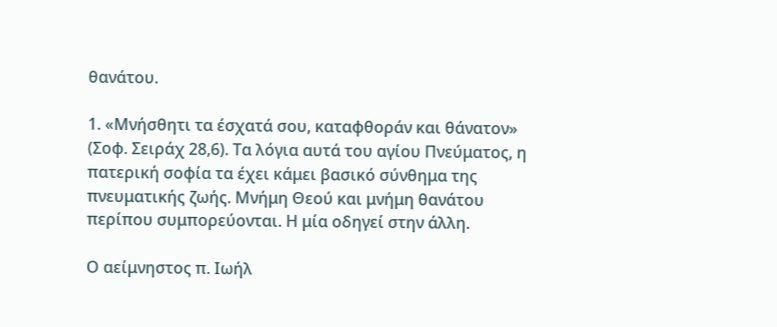θανάτου.

1. «Μνήσθητι τα έσχατά σου, καταφθοράν και θάνατον» (Σοφ. Σειράχ 28,6). Τα λόγια αυτά του αγίου Πνεύματος, η πατερική σοφία τα έχει κάμει βασικό σύνθημα της πνευματικής ζωής. Μνήμη Θεού και μνήμη θανάτου περίπου συμπορεύονται. Η μία οδηγεί στην άλλη.

Ο αείμνηστος π. Ιωήλ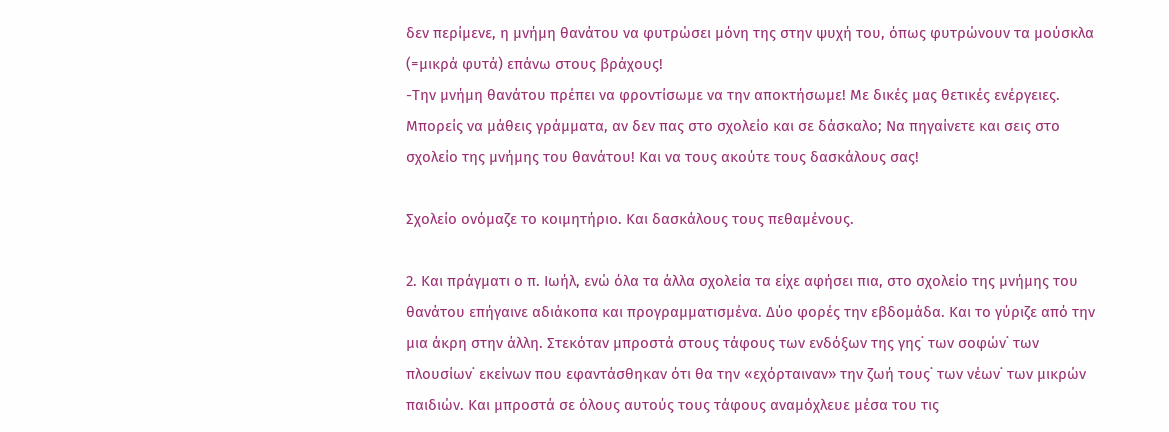δεν περίμενε, η μνήμη θανάτου να φυτρώσει μόνη της στην ψυχή του, όπως φυτρώνουν τα μούσκλα (=μικρά φυτά) επάνω στους βράχους!
-Την μνήμη θανάτου πρέπει να φροντίσωμε να την αποκτήσωμε! Με δικές μας θετικές ενέργειες. Μπορείς να μάθεις γράμματα, αν δεν πας στο σχολείο και σε δάσκαλο; Να πηγαίνετε και σεις στο σχολείο της μνήμης του θανάτου! Και να τους ακούτε τους δασκάλους σας!

Σχολείο ονόμαζε το κοιμητήριο. Και δασκάλους τους πεθαμένους.

2. Και πράγματι ο π. Ιωήλ, ενώ όλα τα άλλα σχολεία τα είχε αφήσει πια, στο σχολείο της μνήμης του θανάτου επήγαινε αδιάκοπα και προγραμματισμένα. Δύο φορές την εβδομάδα. Και το γύριζε από την μια άκρη στην άλλη. Στεκόταν μπροστά στους τάφους των ενδόξων της γης˙ των σοφών˙ των πλουσίων˙ εκείνων που εφαντάσθηκαν ότι θα την «εχόρταιναν» την ζωή τους˙ των νέων˙ των μικρών παιδιών. Και μπροστά σε όλους αυτούς τους τάφους αναμόχλευε μέσα του τις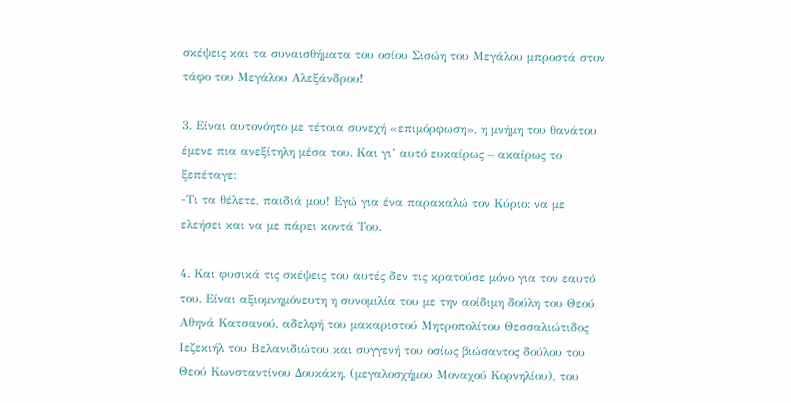σκέψεις και τα συναισθήματα του οσίου Σισώη του Μεγάλου μπροστά στον τάφο του Μεγάλου Αλεξάνδρου!

3. Είναι αυτονόητο με τέτοια συνεχή «επιμόρφωση», η μνήμη του θανάτου έμενε πια ανεξίτηλη μέσα του. Και γι’ αυτό ευκαίρως – ακαίρως το ξεπέταγε:
-Τι τα θέλετε, παιδιά μου! Εγώ για ένα παρακαλώ τον Κύριο: να με ελεήσει και να με πάρει κοντά Του.

4. Και φυσικά τις σκέψεις του αυτές δεν τις κρατούσε μόνο για τον εαυτό του. Είναι αξιομνημόνευτη η συνομιλία του με την αοίδιμη δούλη του Θεού Αθηνά Κατσανού, αδελφή του μακαριστού Μητροπολίτου Θεσσαλιώτιδος Ιεζεκιήλ του Βελανιδιώτου και συγγενή του οσίως βιώσαντος δούλου του Θεού Κωνσταντίνου Δουκάκη, (μεγαλοσχήμου Μοναχού Κορνηλίου), του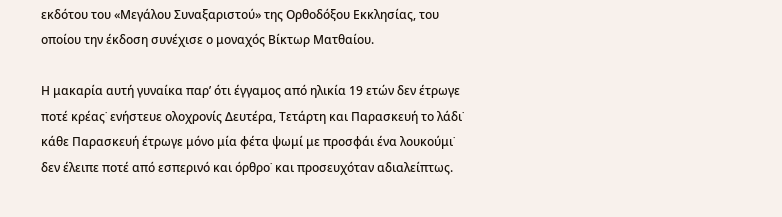εκδότου του «Μεγάλου Συναξαριστού» της Ορθοδόξου Εκκλησίας, του οποίου την έκδοση συνέχισε ο μοναχός Βίκτωρ Ματθαίου.

Η μακαρία αυτή γυναίκα παρ’ ότι έγγαμος από ηλικία 19 ετών δεν έτρωγε ποτέ κρέας˙ ενήστευε ολοχρονίς Δευτέρα, Τετάρτη και Παρασκευή το λάδι˙ κάθε Παρασκευή έτρωγε μόνο μία φέτα ψωμί με προσφάι ένα λουκούμι˙ δεν έλειπε ποτέ από εσπερινό και όρθρο˙ και προσευχόταν αδιαλείπτως.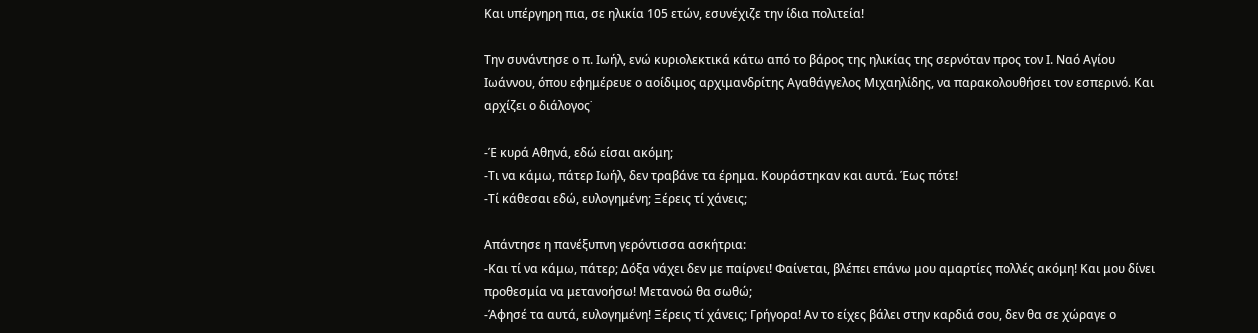Και υπέργηρη πια, σε ηλικία 105 ετών, εσυνέχιζε την ίδια πολιτεία!

Την συνάντησε ο π. Ιωήλ, ενώ κυριολεκτικά κάτω από το βάρος της ηλικίας της σερνόταν προς τον Ι. Ναό Αγίου Ιωάννου, όπου εφημέρευε ο αοίδιμος αρχιμανδρίτης Αγαθάγγελος Μιχαηλίδης, να παρακολουθήσει τον εσπερινό. Και αρχίζει ο διάλογος˙

-Έ κυρά Αθηνά, εδώ είσαι ακόμη;
-Τι να κάμω, πάτερ Ιωήλ, δεν τραβάνε τα έρημα. Κουράστηκαν και αυτά. Έως πότε!
-Τί κάθεσαι εδώ, ευλογημένη; Ξέρεις τί χάνεις;

Απάντησε η πανέξυπνη γερόντισσα ασκήτρια:
-Και τί να κάμω, πάτερ; Δόξα νάχει δεν με παίρνει! Φαίνεται, βλέπει επάνω μου αμαρτίες πολλές ακόμη! Και μου δίνει προθεσμία να μετανοήσω! Μετανοώ θα σωθώ;
-Άφησέ τα αυτά, ευλογημένη! Ξέρεις τί χάνεις; Γρήγορα! Αν το είχες βάλει στην καρδιά σου, δεν θα σε χώραγε ο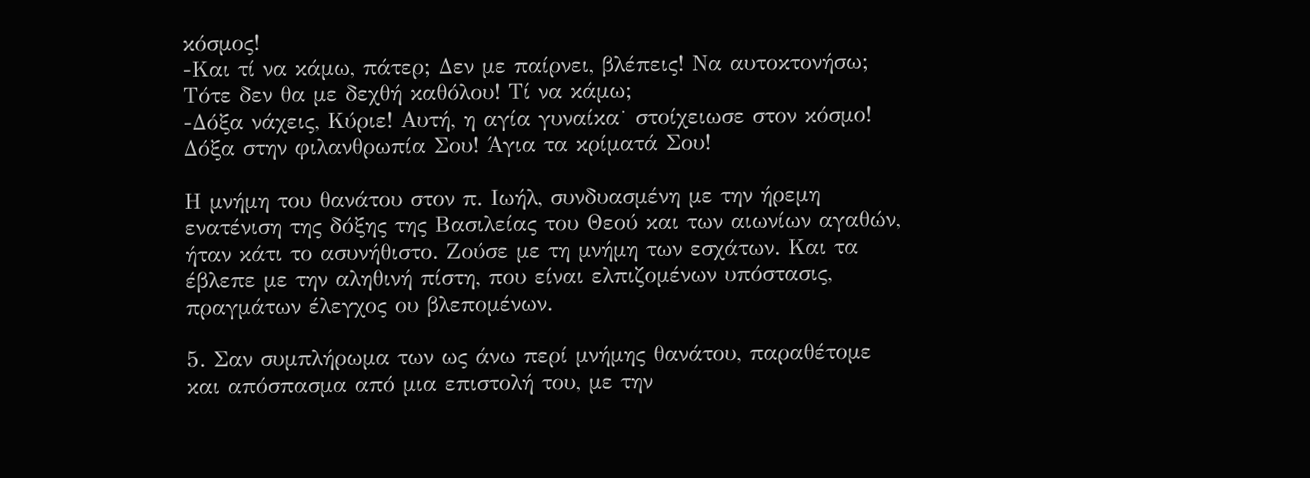κόσμος!
-Και τί να κάμω, πάτερ; Δεν με παίρνει, βλέπεις! Να αυτοκτονήσω; Τότε δεν θα με δεχθή καθόλου! Τί να κάμω;
-Δόξα νάχεις, Κύριε! Αυτή, η αγία γυναίκα˙ στοίχειωσε στον κόσμο! Δόξα στην φιλανθρωπία Σου! Άγια τα κρίματά Σου!

Η μνήμη του θανάτου στον π. Ιωήλ, συνδυασμένη με την ήρεμη ενατένιση της δόξης της Βασιλείας του Θεού και των αιωνίων αγαθών, ήταν κάτι το ασυνήθιστο. Ζούσε με τη μνήμη των εσχάτων. Και τα έβλεπε με την αληθινή πίστη, που είναι ελπιζομένων υπόστασις, πραγμάτων έλεγχος ου βλεπομένων.

5. Σαν συμπλήρωμα των ως άνω περί μνήμης θανάτου, παραθέτομε και απόσπασμα από μια επιστολή του, με την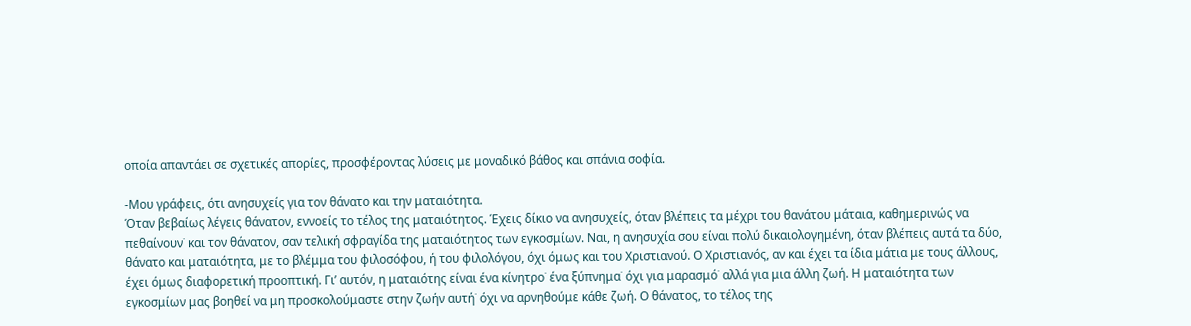οποία απαντάει σε σχετικές απορίες, προσφέροντας λύσεις με μοναδικό βάθος και σπάνια σοφία.

-Μου γράφεις, ότι ανησυχείς για τον θάνατο και την ματαιότητα.
Όταν βεβαίως λέγεις θάνατον, εννοείς το τέλος της ματαιότητος. Έχεις δίκιο να ανησυχείς, όταν βλέπεις τα μέχρι του θανάτου μάταια, καθημερινώς να πεθαίνουν˙ και τον θάνατον, σαν τελική σφραγίδα της ματαιότητος των εγκοσμίων. Ναι, η ανησυχία σου είναι πολύ δικαιολογημένη, όταν βλέπεις αυτά τα δύο, θάνατο και ματαιότητα, με το βλέμμα του φιλοσόφου, ή του φιλολόγου, όχι όμως και του Χριστιανού. Ο Χριστιανός, αν και έχει τα ίδια μάτια με τους άλλους, έχει όμως διαφορετική προοπτική. Γι’ αυτόν, η ματαιότης είναι ένα κίνητρο˙ ένα ξύπνημα˙ όχι για μαρασμό˙ αλλά για μια άλλη ζωή. Η ματαιότητα των εγκοσμίων μας βοηθεί να μη προσκολούμαστε στην ζωήν αυτή˙ όχι να αρνηθούμε κάθε ζωή. Ο θάνατος, το τέλος της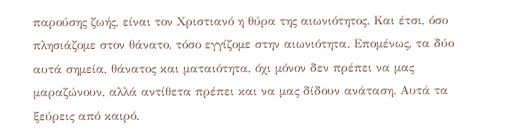παρούσης ζωής, είναι τον Χριστιανό η θύρα της αιωνιότητος. Και έτσι, όσο πλησιάζομε στον θάνατο, τόσο εγγίζομε στην αιωνιότητα. Επομένως, τα δύο αυτά σημεία, θάνατος και ματαιότητα, όχι μόνον δεν πρέπει να μας μαραζώνουν, αλλά αντίθετα πρέπει και να μας δίδουν ανάταση. Αυτά τα ξεύρεις από καιρό.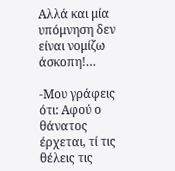Αλλά και μία υπόμνηση δεν είναι νομίζω άσκοπη!…

-Μου γράφεις ότι: Αφού ο θάνατος έρχεται, τί τις θέλεις τις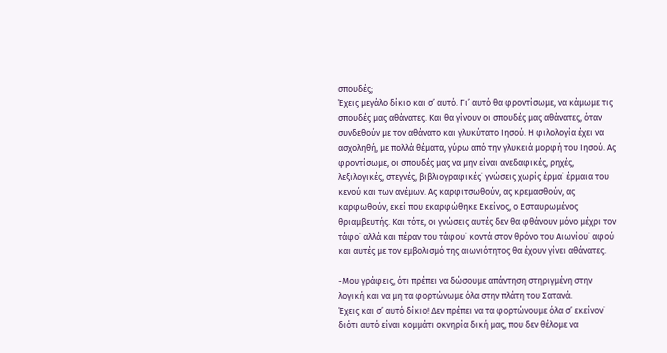σπουδές;
Έχεις μεγάλο δίκιο και σ’ αυτό. Γι’ αυτό θα φροντίσωμε, να κάμωμε τις σπουδές μας αθάνατες. Και θα γίνουν οι σπουδές μας αθάνατες, όταν συνδεθούν με τον αθάνατο και γλυκύτατο Ιησού. Η φιλολογία έχει να ασχοληθή, με πολλά θέματα, γύρω από την γλυκειά μορφή του Ιησού. Ας φροντίσωμε, οι σπουδές μας να μην είναι ανεδαφικές, ρηχές, λεξιλογικές, στεγνές, βιβλιογραφικές˙ γνώσεις χωρίς έρμα˙ έρμαια του κενού και των ανέμων. Ας καρφιτσωθούν, ας κρεμασθούν, ας καρφωθούν, εκεί που εκαρφώθηκε Εκείνος, ο Εσταυρωμένος θριαμβευτής. Και τότε, οι γνώσεις αυτές δεν θα φθάνουν μόνο μέχρι τον τάφο˙ αλλά και πέραν του τάφου˙ κοντά στον θρόνο του Αιωνίου˙ αφού και αυτές με τον εμβολισμό της αιωνιότητος θα έχουν γίνει αθάνατες.

-Μου γράφεις, ότι πρέπει να δώσουμε απάντηση στηριγμένη στην λογική και να μη τα φορτώνωμε όλα στην πλάτη του Σατανά.
Έχεις και σ’ αυτό δίκιο! Δεν πρέπει να τα φορτώνουμε όλα σ’ εκείνον˙ διότι αυτό είναι κομμάτι οκνηρία δική μας, που δεν θέλομε να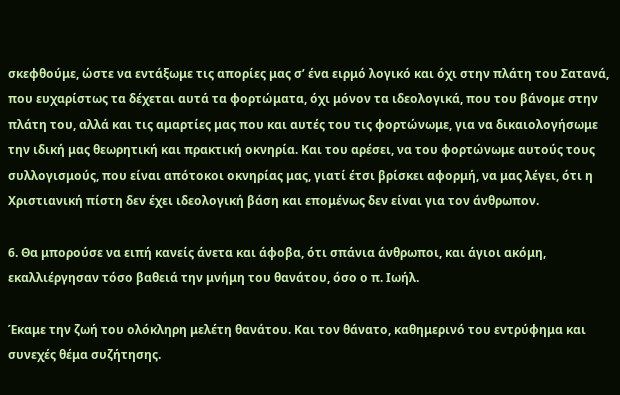σκεφθούμε, ώστε να εντάξωμε τις απορίες μας σ’ ένα ειρμό λογικό και όχι στην πλάτη του Σατανά, που ευχαρίστως τα δέχεται αυτά τα φορτώματα, όχι μόνον τα ιδεολογικά, που του βάνομε στην πλάτη του, αλλά και τις αμαρτίες μας που και αυτές του τις φορτώνωμε, για να δικαιολογήσωμε την ιδική μας θεωρητική και πρακτική οκνηρία. Και του αρέσει, να του φορτώνωμε αυτούς τους συλλογισμούς, που είναι απότοκοι οκνηρίας μας, γιατί έτσι βρίσκει αφορμή, να μας λέγει, ότι η Χριστιανική πίστη δεν έχει ιδεολογική βάση και επομένως δεν είναι για τον άνθρωπον.

6. Θα μπορούσε να ειπή κανείς άνετα και άφοβα, ότι σπάνια άνθρωποι, και άγιοι ακόμη, εκαλλιέργησαν τόσο βαθειά την μνήμη του θανάτου, όσο ο π. Ιωήλ.

Έκαμε την ζωή του ολόκληρη μελέτη θανάτου. Και τον θάνατο, καθημερινό του εντρύφημα και συνεχές θέμα συζήτησης.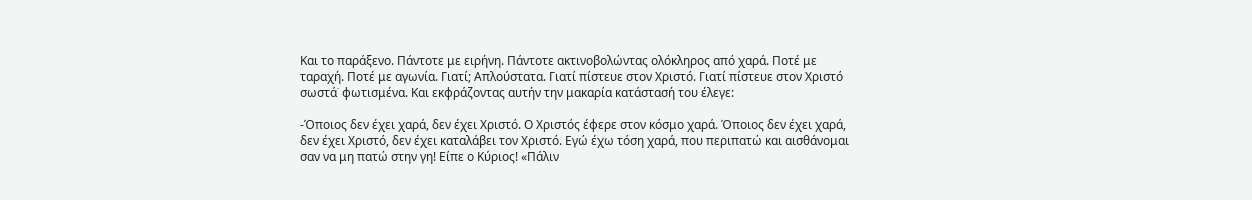Και το παράξενο. Πάντοτε με ειρήνη. Πάντοτε ακτινοβολώντας ολόκληρος από χαρά. Ποτέ με ταραχή. Ποτέ με αγωνία. Γιατί; Απλούστατα. Γιατί πίστευε στον Χριστό. Γιατί πίστευε στον Χριστό σωστά˙ φωτισμένα. Και εκφράζοντας αυτήν την μακαρία κατάστασή του έλεγε:

-Όποιος δεν έχει χαρά, δεν έχει Χριστό. Ο Χριστός έφερε στον κόσμο χαρά. Όποιος δεν έχει χαρά, δεν έχει Χριστό, δεν έχει καταλάβει τον Χριστό. Εγώ έχω τόση χαρά, που περιπατώ και αισθάνομαι σαν να μη πατώ στην γη! Είπε ο Κύριος! «Πάλιν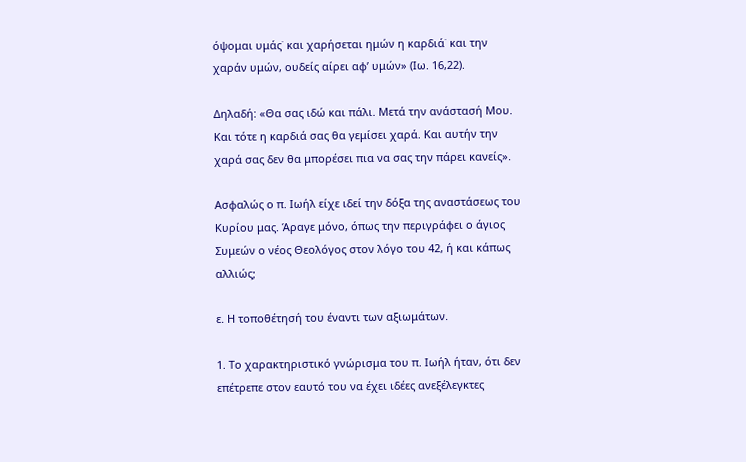όψομαι υμάς˙ και χαρήσεται ημών η καρδιά˙ και την χαράν υμών, ουδείς αίρει αφ’ υμών» (Ιω. 16,22).

Δηλαδή: «Θα σας ιδώ και πάλι. Μετά την ανάστασή Μου. Και τότε η καρδιά σας θα γεμίσει χαρά. Και αυτήν την χαρά σας δεν θα μπορέσει πια να σας την πάρει κανείς».

Ασφαλώς ο π. Ιωήλ είχε ιδεί την δόξα της αναστάσεως του Κυρίου μας. Άραγε μόνο, όπως την περιγράφει ο άγιος Συμεών ο νέος Θεολόγος στον λόγο του 42, ή και κάπως αλλιώς;

ε. Η τοποθέτησή του έναντι των αξιωμάτων.

1. Το χαρακτηριστικό γνώρισμα του π. Ιωήλ ήταν, ότι δεν επέτρεπε στον εαυτό του να έχει ιδέες ανεξέλεγκτες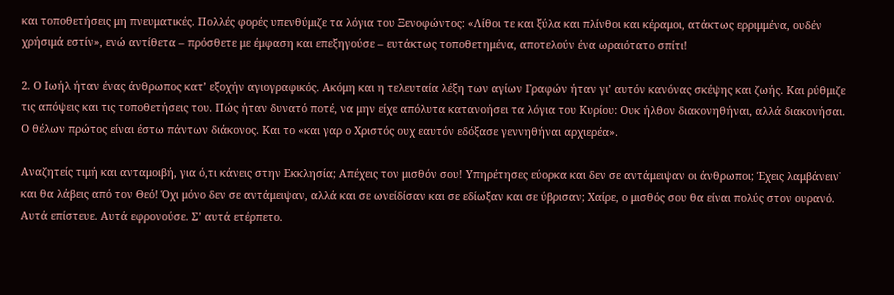και τοποθετήσεις μη πνευματικές. Πολλές φορές υπενθύμιζε τα λόγια του Ξενοφώντος: «Λίθοι τε και ξύλα και πλίνθοι και κέραμοι, ατάκτως ερριμμένα, ουδέν χρήσιμά εστίν», ενώ αντίθετα – πρόσθετε με έμφαση και επεξηγούσε – ευτάκτως τοποθετημένα, αποτελούν ένα ωραιότατο σπίτι!

2. Ο Ιωήλ ήταν ένας άνθρωπος κατ’ εξοχήν αγιογραφικός. Ακόμη και η τελευταία λέξη των αγίων Γραφών ήταν γι’ αυτόν κανόνας σκέψης και ζωής. Και ρύθμιζε τις απόψεις και τις τοποθετήσεις του. Πώς ήταν δυνατό ποτέ, να μην είχε απόλυτα κατανοήσει τα λόγια του Κυρίου: Ουκ ήλθον διακονηθήναι, αλλά διακονήσαι. Ο θέλων πρώτος είναι έστω πάντων διάκονος. Και το «και γαρ ο Χριστός ουχ εαυτόν εδόξασε γεννηθήναι αρχιερέα».

Αναζητείς τιμή και ανταμοιβή, για ό,τι κάνεις στην Εκκλησία; Απέχεις τον μισθόν σου! Υπηρέτησες εύορκα και δεν σε αντάμειψαν οι άνθρωποι; Έχεις λαμβάνειν˙ και θα λάβεις από τον Θεό! Όχι μόνο δεν σε αντάμειψαν, αλλά και σε ωνείδίσαν και σε εδίωξαν και σε ύβρισαν; Χαίρε, ο μισθός σου θα είναι πολύς στον ουρανό. Αυτά επίστευε. Αυτά εφρονούσε. Σ’ αυτά ετέρπετο.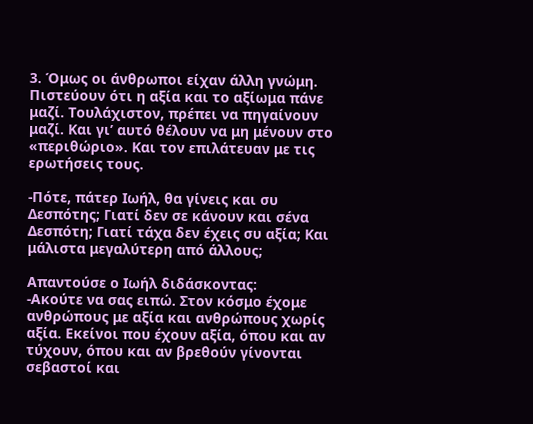3. Όμως οι άνθρωποι είχαν άλλη γνώμη. Πιστεύουν ότι η αξία και το αξίωμα πάνε μαζί. Τουλάχιστον, πρέπει να πηγαίνουν μαζί. Και γι’ αυτό θέλουν να μη μένουν στο «περιθώριο». Και τον επιλάτευαν με τις ερωτήσεις τους.

-Πότε, πάτερ Ιωήλ, θα γίνεις και συ Δεσπότης; Γιατί δεν σε κάνουν και σένα Δεσπότη; Γιατί τάχα δεν έχεις συ αξία; Και μάλιστα μεγαλύτερη από άλλους;

Απαντούσε ο Ιωήλ διδάσκοντας:
-Ακούτε να σας ειπώ. Στον κόσμο έχομε ανθρώπους με αξία και ανθρώπους χωρίς αξία. Εκείνοι που έχουν αξία, όπου και αν τύχουν, όπου και αν βρεθούν γίνονται σεβαστοί και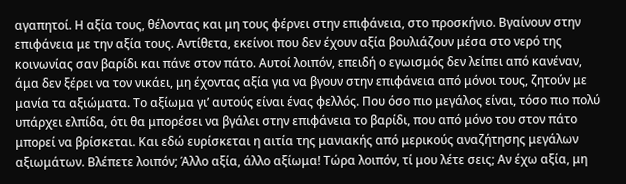αγαπητοί. Η αξία τους, θέλοντας και μη τους φέρνει στην επιφάνεια, στο προσκήνιο. Βγαίνουν στην επιφάνεια με την αξία τους. Αντίθετα, εκείνοι που δεν έχουν αξία βουλιάζουν μέσα στο νερό της κοινωνίας σαν βαρίδι και πάνε στον πάτο. Αυτοί λοιπόν, επειδή ο εγωισμός δεν λείπει από κανέναν, άμα δεν ξέρει να τον νικάει, μη έχοντας αξία για να βγουν στην επιφάνεια από μόνοι τους, ζητούν με μανία τα αξιώματα. Το αξίωμα γι’ αυτούς είναι ένας φελλός. Που όσο πιο μεγάλος είναι, τόσο πιο πολύ υπάρχει ελπίδα, ότι θα μπορέσει να βγάλει στην επιφάνεια το βαρίδι, που από μόνο του στον πάτο μπορεί να βρίσκεται. Και εδώ ευρίσκεται η αιτία της μανιακής από μερικούς αναζήτησης μεγάλων αξιωμάτων. Βλέπετε λοιπόν; Άλλο αξία, άλλο αξίωμα! Τώρα λοιπόν, τί μου λέτε σεις; Αν έχω αξία, μη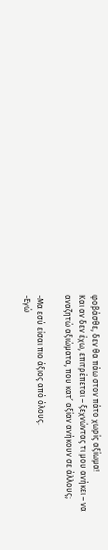φοβάσθε, δεν θα πάω στον πάτο χωρίς αξίωμα!
Και αν δεν έχω, επιτρέπεται – ξεχνώντας τι μου ανήκει – να αναζητώ αξιώματα, που κατ’ αξίαν ανήκουν σε άλλους;

-Μα εσύ είσαι πιο άξιος από όλους.
-Εγώ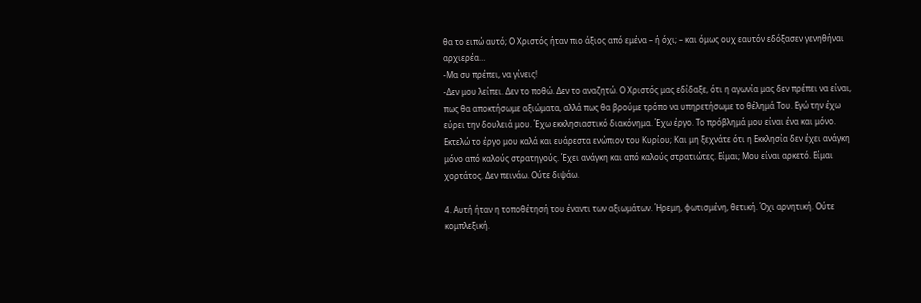θα το ειπώ αυτό; Ο Χριστός ήταν πιο άξιος από εμένα – ή όχι; – και όμως ουχ εαυτόν εδόξασεν γενηθήναι αρχιερέα…
-Μα συ πρέπει, να γίνεις!
-Δεν μου λείπει. Δεν το ποθώ. Δεν το αναζητώ. Ο Χριστός μας εδίδαξε, ότι η αγωνία μας δεν πρέπει να είναι, πως θα αποκτήσωμε αξιώματα, αλλά πως θα βρούμε τρόπο να υπηρετήσωμε το θέλημά Του. Εγώ την έχω εύρει την δουλειά μου. Έχω εκκλησιαστικό διακόνημα. Έχω έργο. Το πρόβλημά μου είναι ένα και μόνο. Εκτελώ το έργο μου καλά και ευάρεστα ενώπιον του Κυρίου; Και μη ξεχνάτε ότι η Εκκλησία δεν έχει ανάγκη μόνο από καλούς στρατηγούς. Έχει ανάγκη και από καλούς στρατιώτες. Είμαι; Μου είναι αρκετό. Είμαι χορτάτος. Δεν πεινάω. Ούτε διψάω.

4. Αυτή ήταν η τοποθέτησή του έναντι των αξιωμάτων. Ήρεμη, φωτισμένη, θετική. Όχι αρνητική. Ούτε κομπλεξική.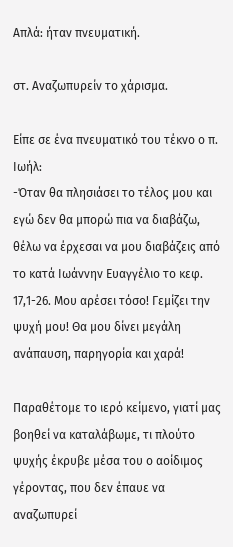Απλά: ήταν πνευματική.

στ. Αναζωπυρείν το χάρισμα.

Είπε σε ένα πνευματικό του τέκνο ο π. Ιωήλ:
-Όταν θα πλησιάσει το τέλος μου και εγώ δεν θα μπορώ πια να διαβάζω, θέλω να έρχεσαι να μου διαβάζεις από το κατά Ιωάννην Ευαγγέλιο το κεφ. 17,1-26. Μου αρέσει τόσο! Γεμίζει την ψυχή μου! Θα μου δίνει μεγάλη ανάπαυση, παρηγορία και χαρά!

Παραθέτομε το ιερό κείμενο, γιατί μας βοηθεί να καταλάβωμε, τι πλούτο ψυχής έκρυβε μέσα του ο αοίδιμος γέροντας, που δεν έπαυε να αναζωπυρεί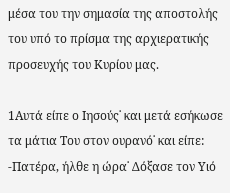μέσα του την σημασία της αποστολής του υπό το πρίσμα της αρχιερατικής προσευχής του Κυρίου μας.

1Αυτά είπε ο Ιησούς˙ και μετά εσήκωσε τα μάτια Του στον ουρανό˙ και είπε:
-Πατέρα, ήλθε η ώρα˙ Δόξασε τον Υιό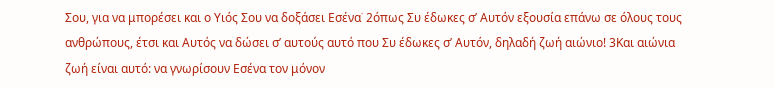Σου, για να μπορέσει και ο Υιός Σου να δοξάσει Εσένα˙ 2όπως Συ έδωκες σ’ Αυτόν εξουσία επάνω σε όλους τους ανθρώπους, έτσι και Αυτός να δώσει σ’ αυτούς αυτό που Συ έδωκες σ’ Αυτόν, δηλαδή ζωή αιώνιο! 3Και αιώνια ζωή είναι αυτό: να γνωρίσουν Εσένα τον μόνον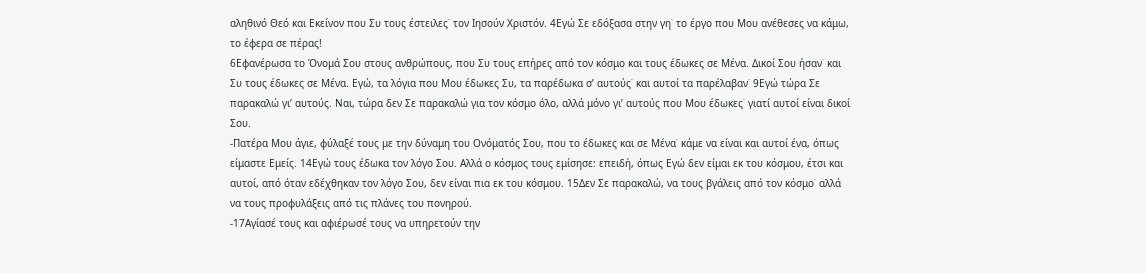αληθινό Θεό και Εκείνον που Συ τους έστειλες˙ τον Ιησούν Χριστόν. 4Εγώ Σε εδόξασα στην γη˙ το έργο που Μου ανέθεσες να κάμω, το έφερα σε πέρας!
6Εφανέρωσα το Όνομά Σου στους ανθρώπους, που Συ τους επήρες από τον κόσμο και τους έδωκες σε Μένα. Δικοί Σου ήσαν˙ και Συ τους έδωκες σε Μένα. Εγώ, τα λόγια που Μου έδωκες Συ, τα παρέδωκα σ’ αυτούς˙ και αυτοί τα παρέλαβαν˙ 9Εγώ τώρα Σε παρακαλώ γι’ αυτούς. Ναι, τώρα δεν Σε παρακαλώ για τον κόσμο όλο, αλλά μόνο γι’ αυτούς που Μου έδωκες˙ γιατί αυτοί είναι δικοί Σου.
-Πατέρα Μου άγιε, φύλαξέ τους με την δύναμη του Ονόματός Σου, που το έδωκες και σε Μένα˙ κάμε να είναι και αυτοί ένα, όπως είμαστε Εμείς. 14Εγώ τους έδωκα τον λόγο Σου. Αλλά ο κόσμος τους εμίσησε: επειδή, όπως Εγώ δεν είμαι εκ του κόσμου, έτσι και αυτοί, από όταν εδέχθηκαν τον λόγο Σου, δεν είναι πια εκ του κόσμου. 15Δεν Σε παρακαλώ, να τους βγάλεις από τον κόσμο˙ αλλά να τους προφυλάξεις από τις πλάνες του πονηρού.
-17Αγίασέ τους και αφιέρωσέ τους να υπηρετούν την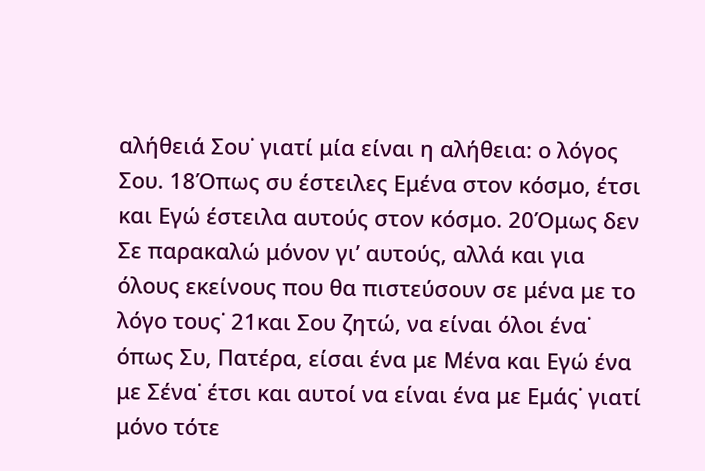αλήθειά Σου˙ γιατί μία είναι η αλήθεια: ο λόγος Σου. 18Όπως συ έστειλες Εμένα στον κόσμο, έτσι και Εγώ έστειλα αυτούς στον κόσμο. 20Όμως δεν Σε παρακαλώ μόνον γι’ αυτούς, αλλά και για όλους εκείνους που θα πιστεύσουν σε μένα με το λόγο τους˙ 21και Σου ζητώ, να είναι όλοι ένα˙ όπως Συ, Πατέρα, είσαι ένα με Μένα και Εγώ ένα με Σένα˙ έτσι και αυτοί να είναι ένα με Εμάς˙ γιατί μόνο τότε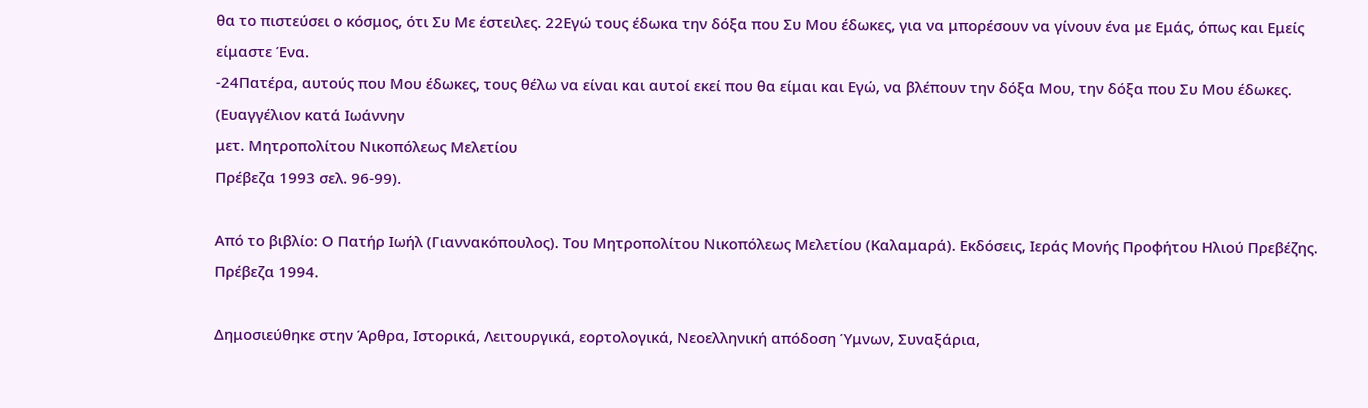θα το πιστεύσει ο κόσμος, ότι Συ Με έστειλες. 22Εγώ τους έδωκα την δόξα που Συ Μου έδωκες, για να μπορέσουν να γίνουν ένα με Εμάς, όπως και Εμείς είμαστε Ένα.
-24Πατέρα, αυτούς που Μου έδωκες, τους θέλω να είναι και αυτοί εκεί που θα είμαι και Εγώ, να βλέπουν την δόξα Μου, την δόξα που Συ Μου έδωκες.
(Ευαγγέλιον κατά Ιωάννην
μετ. Μητροπολίτου Νικοπόλεως Μελετίου
Πρέβεζα 1993 σελ. 96-99).

Από το βιβλίο: Ο Πατήρ Ιωήλ (Γιαννακόπουλος). Του Μητροπολίτου Νικοπόλεως Μελετίου (Καλαμαρά). Εκδόσεις, Ιεράς Μονής Προφήτου Ηλιού Πρεβέζης. Πρέβεζα 1994.

Δημοσιεύθηκε στην Άρθρα, Ιστορικά, Λειτουργικά, εορτολογικά, Νεοελληνική απόδοση Ύμνων, Συναξάρια,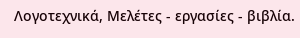Λογοτεχνικά, Μελέτες - εργασίες - βιβλία.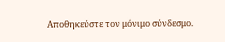Αποθηκεύστε τον μόνιμο σύνδεσμο.